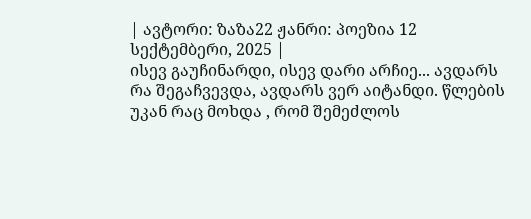| ავტორი: ზაზა22 ჟანრი: პოეზია 12 სექტემბერი, 2025 |
ისევ გაუჩინარდი, ისევ დარი არჩიე... ავდარს რა შეგაჩვევდა, ავდარს ვერ აიტანდი. წლების უკან რაც მოხდა , რომ შემეძლოს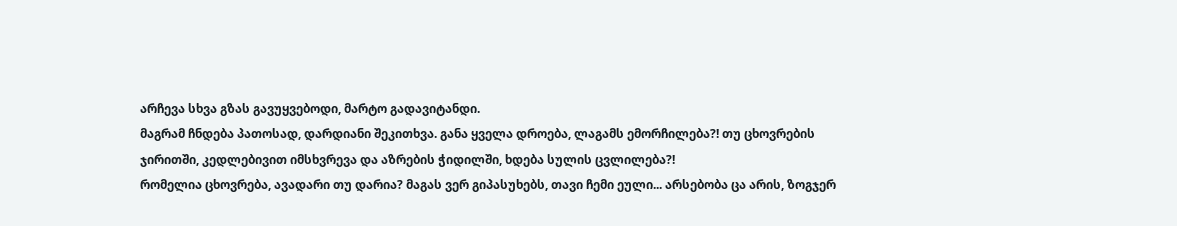არჩევა სხვა გზას გავუყვებოდი, მარტო გადავიტანდი.
მაგრამ ჩნდება პათოსად, დარდიანი შეკითხვა. განა ყველა დროება, ლაგამს ემორჩილება?! თუ ცხოვრების ჯირითში, კედლებივით იმსხვრევა და აზრების ჭიდილში, ხდება სულის ცვლილება?!
რომელია ცხოვრება, ავადარი თუ დარია? მაგას ვერ გიპასუხებს, თავი ჩემი ეული... არსებობა ცა არის, ზოგჯერ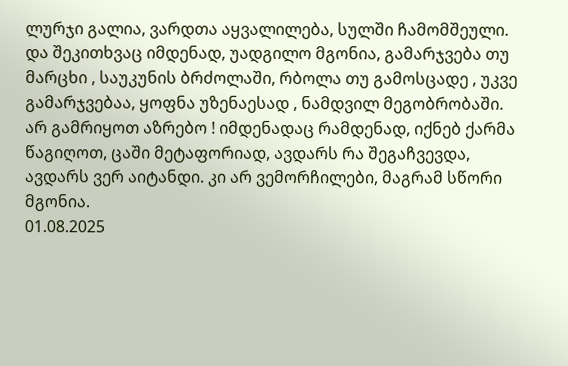ლურჯი გალია, ვარდთა აყვალილება, სულში ჩამომშეული.
და შეკითხვაც იმდენად, უადგილო მგონია, გამარჯვება თუ მარცხი , საუკუნის ბრძოლაში, რბოლა თუ გამოსცადე , უკვე გამარჯვებაა, ყოფნა უზენაესად , ნამდვილ მეგობრობაში.
არ გამრიყოთ აზრებო ! იმდენადაც რამდენად, იქნებ ქარმა წაგიღოთ, ცაში მეტაფორიად, ავდარს რა შეგაჩვევდა, ავდარს ვერ აიტანდი. კი არ ვემორჩილები, მაგრამ სწორი მგონია.
01.08.2025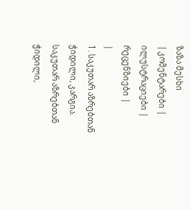ზაზა მესხი
| კომენტარები |
ილუსტრაციები |
რეცენზიები |
|
1. საკუთარ აზრებთან ჭიდილი, კარგია. საკუთარ აზრებთან ჭიდილი,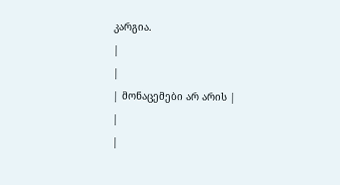კარგია.
|
|
| მონაცემები არ არის |
|
|